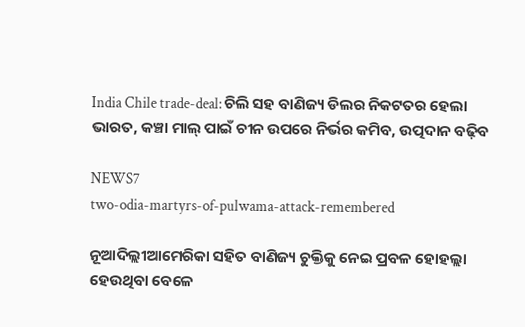India Chile trade-deal: ଚିଲି ସହ ବାଣିଜ୍ୟ ଡିଲର ନିକଟତର ହେଲା ଭାରତ, କଞ୍ଚା ମାଲ୍ ପାଇଁ ଚୀନ ଉପରେ ନିର୍ଭର କମିବ, ଉତ୍ପଦାନ ବଢ଼ିବ

NEWS7
two-odia-martyrs-of-pulwama-attack-remembered

ନୂଆଦିଲ୍ଲୀଆମେରିକା ସହିତ ବାଣିଜ୍ୟ ଚୁକ୍ତିକୁ ନେଇ ପ୍ରବଳ ହୋହଲ୍ଲା ହେଉଥିବା ବେଳେ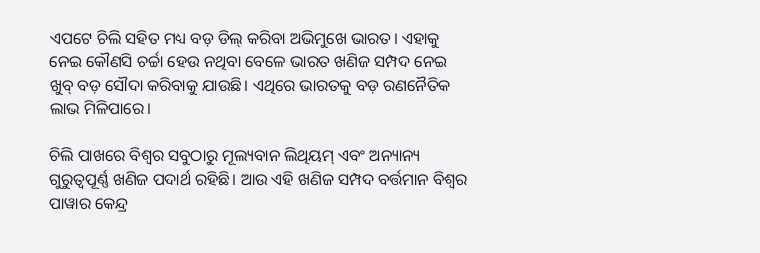ଏପଟେ ଚିଲି ସହିତ ମଧ୍ୟ ବଡ଼ ଡିଲ୍ କରିବା ଅଭିମୁଖେ ଭାରତ। ଏହାକୁ ନେଇ କୌଣସି ଚର୍ଚ୍ଚା ହେଉ ନଥିବା ବେଳେ ଭାରତ ଖଣିଜ ସମ୍ପଦ ନେଇ ଖୁବ୍ ବଡ଼ ସୌଦା କରିବାକୁ ଯାଉଛି। ଏଥିରେ ଭାରତକୁ ବଡ଼ ରଣନୈତିକ ଲାଭ ମିଳିପାରେ।

ଚିଲି ପାଖରେ ବିଶ୍ୱର ସବୁଠାରୁ ମୂଲ୍ୟବାନ ଲିଥିୟମ୍ ଏବଂ ଅନ୍ୟାନ୍ୟ ଗୁରୁତ୍ୱପୂର୍ଣ୍ଣ ଖଣିଜ ପଦାର୍ଥ ରହିଛି। ଆଉ ଏହି ଖଣିଜ ସମ୍ପଦ ବର୍ତ୍ତମାନ ବିଶ୍ୱର ପାୱାର କେନ୍ଦ୍ର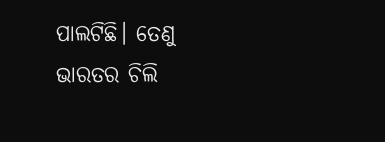ପାଲଟିଛି। ତେଣୁ ଭାରତର ଚିଲି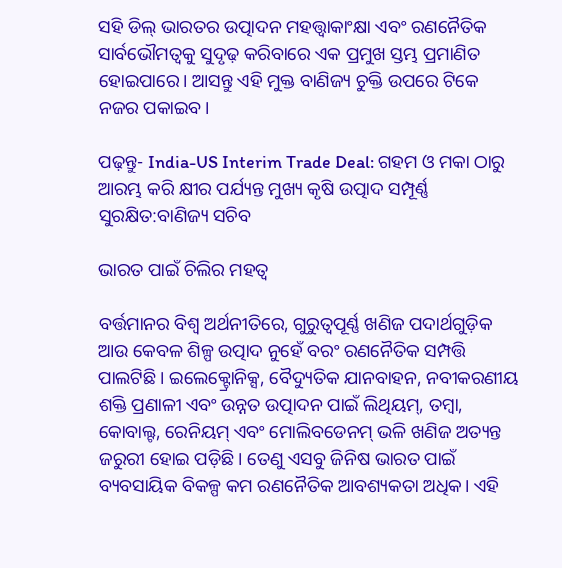ସହି ଡିଲ୍ ଭାରତର ଉତ୍ପାଦନ ମହତ୍ତ୍ୱାକାଂକ୍ଷା ଏବଂ ରଣନୈତିକ ସାର୍ବଭୌମତ୍ୱକୁ ସୁଦୃଢ଼ କରିବାରେ ଏକ ପ୍ରମୁଖ ସ୍ତମ୍ଭ ପ୍ରମାଣିତ ହୋଇପାରେ। ଆସନ୍ତୁ ଏହି ମୁକ୍ତ ବାଣିଜ୍ୟ ଚୁକ୍ତି ଉପରେ ଟିକେ ନଜର ପକାଇବ।

ପଢ଼ନ୍ତୁ- India-US Interim Trade Deal: ଗହମ ଓ ମକା ଠାରୁ ଆରମ୍ଭ କରି କ୍ଷୀର ପର୍ଯ୍ୟନ୍ତ ମୁଖ୍ୟ କୃଷି ଉତ୍ପାଦ ସମ୍ପୂର୍ଣ୍ଣ ସୁରକ୍ଷିତ:ବାଣିଜ୍ୟ ସଚିବ

ଭାରତ ପାଇଁ ଚିଲିର ମହତ୍ୱ

ବର୍ତ୍ତମାନର ବିଶ୍ୱ ଅର୍ଥନୀତିରେ, ଗୁରୁତ୍ୱପୂର୍ଣ୍ଣ ଖଣିଜ ପଦାର୍ଥଗୁଡ଼ିକ ଆଉ କେବଳ ଶିଳ୍ପ ଉତ୍ପାଦ ନୁହେଁ ବରଂ ରଣନୈତିକ ସମ୍ପତ୍ତି ପାଲଟିଛି। ଇଲେକ୍ଟ୍ରୋନିକ୍ସ, ବୈଦ୍ୟୁତିକ ଯାନବାହନ, ନବୀକରଣୀୟ ଶକ୍ତି ପ୍ରଣାଳୀ ଏବଂ ଉନ୍ନତ ଉତ୍ପାଦନ ପାଇଁ ଲିଥିୟମ୍, ତମ୍ବା, କୋବାଲ୍ଟ, ରେନିୟମ୍ ଏବଂ ମୋଲିବଡେନମ୍ ଭଳି ଖଣିଜ ଅତ୍ୟନ୍ତ ଜରୁରୀ ହୋଇ ପଡ଼ିଛି। ତେଣୁ ଏସବୁ ଜିନିଷ ଭାରତ ପାଇଁ ବ୍ୟବସାୟିକ ବିକଳ୍ପ କମ ରଣନୈତିକ ଆବଶ୍ୟକତା ଅଧିକ। ଏହି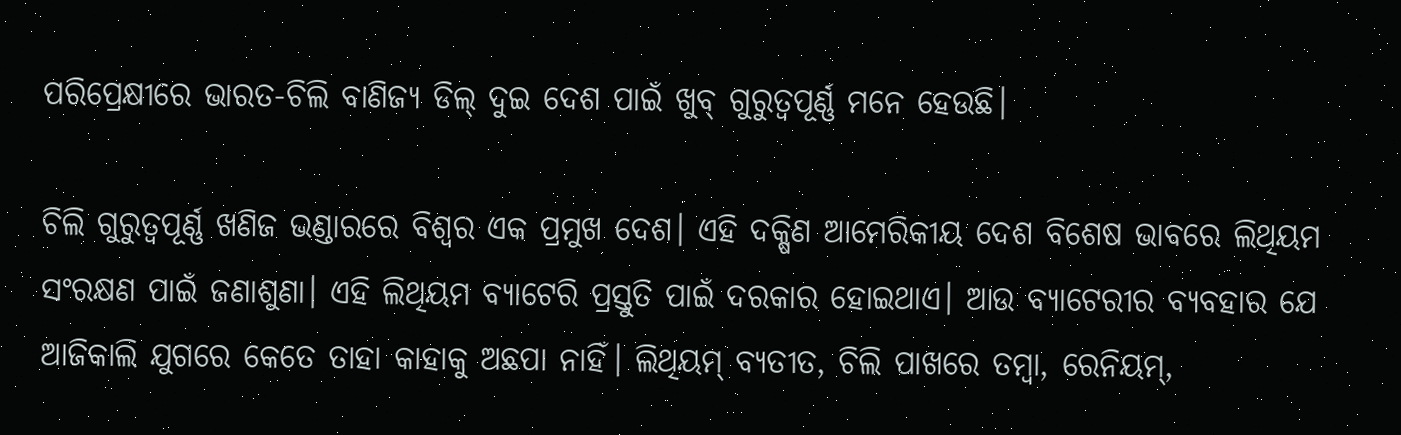ପରିପ୍ରେକ୍ଷୀରେ ଭାରତ-ଚିଲି ବାଣିଜ୍ୟ ଡିଲ୍ ଦୁଇ ଦେଶ ପାଇଁ ଖୁବ୍ ଗୁରୁତ୍ୱପୂର୍ଣ୍ଣ ମନେ ହେଉଛି।

ଚିଲି ଗୁରୁତ୍ୱପୂର୍ଣ୍ଣ ଖଣିଜ ଭଣ୍ଡାରରେ ବିଶ୍ୱର ଏକ ପ୍ରମୁଖ ଦେଶ। ଏହି ଦକ୍ଷିଣ ଆମେରିକୀୟ ଦେଶ ବିଶେଷ ଭାବରେ ଲିଥିୟମ ସଂରକ୍ଷଣ ପାଇଁ ଜଣାଶୁଣା। ଏହି ଲିଥିୟମ ବ୍ୟାଟେରି ପ୍ରସ୍ତୁତି ପାଇଁ ଦରକାର ହୋଇଥାଏ। ଆଉ ବ୍ୟାଟେରୀର ବ୍ୟବହାର ଯେ ଆଜିକାଲି ଯୁଗରେ କେତେ ତାହା କାହାକୁ ଅଛପା ନାହିଁ। ଲିଥିୟମ୍ ବ୍ୟତୀତ, ଚିଲି ପାଖରେ ତମ୍ବା, ରେନିୟମ୍,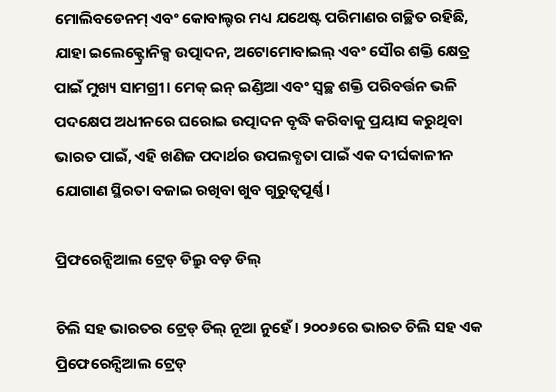ମୋଲିବଡେନମ୍ ଏବଂ କୋବାଲ୍ଟର ମଧ୍ୟ ଯଥେଷ୍ଟ ପରିମାଣର ଗଚ୍ଛିତ ରହିଛି, ଯାହା ଇଲେକ୍ଟ୍ରୋନିକ୍ସ ଉତ୍ପାଦନ, ଅଟୋମୋବାଇଲ୍ ଏବଂ ସୌର ଶକ୍ତି କ୍ଷେତ୍ର ପାଇଁ ମୁଖ୍ୟ ସାମଗ୍ରୀ। ମେକ୍ ଇନ୍ ଇଣ୍ଡିଆ ଏବଂ ସ୍ୱଚ୍ଛ ଶକ୍ତି ପରିବର୍ତ୍ତନ ଭଳି ପଦକ୍ଷେପ ଅଧୀନରେ ଘରୋଇ ଉତ୍ପାଦନ ବୃଦ୍ଧି କରିବାକୁ ପ୍ରୟାସ କରୁଥିବା ଭାରତ ପାଇଁ, ଏହି ଖଣିଜ ପଦାର୍ଥର ଉପଲବ୍ଧତା ପାଇଁ ଏକ ଦୀର୍ଘକାଳୀନ ଯୋଗାଣ ସ୍ଥିରତା ବଜାଇ ରଖିବା ଖୁବ ଗୁରୁତ୍ୱପୂର୍ଣ୍ଣ।

ପ୍ରିଫରେନ୍ସିଆଲ ଟ୍ରେଡ୍ ଡିଲ୍ରୁ ବଡ଼ ଡିଲ୍

ଚିଲି ସହ ଭାରତର ଟ୍ରେଡ୍ ଡିଲ୍ ନୂଆ ନୁହେଁ। ୨୦୦୬ରେ ଭାରତ ଚିଲି ସହ ଏକ ପ୍ରିଫେରେନ୍ସିଆଲ ଟ୍ରେଡ୍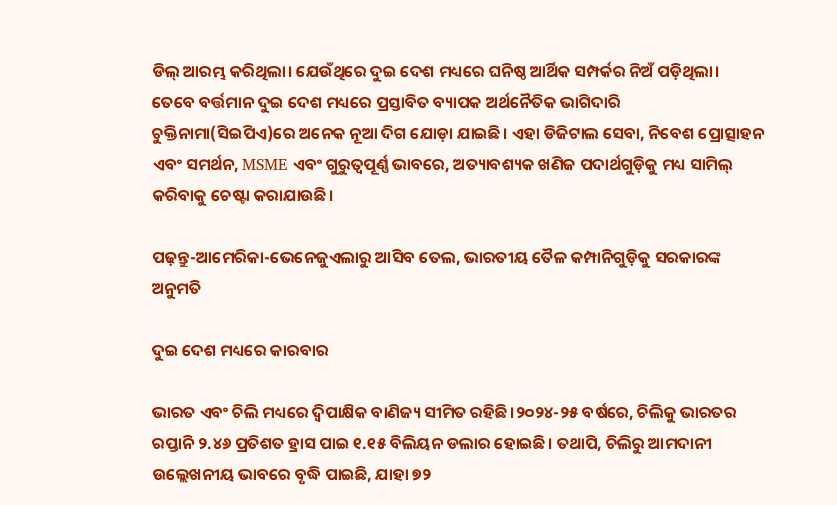ଡିଲ୍ ଆରମ୍ଭ କରିଥିଲା। ଯେଉଁଥିରେ ଦୁଇ ଦେଶ ମଧ୍ୟରେ ଘନିଷ୍ଠ ଆର୍ଥିକ ସମ୍ପର୍କର ନିଅଁ ପଡ଼ିଥିଲା। ତେବେ ବର୍ତ୍ତମାନ ଦୁଇ ଦେଶ ମଧ୍ୟରେ ପ୍ରସ୍ତାବିତ ବ୍ୟାପକ ଅର୍ଥନୈତିକ ଭାଗିଦାରି ଚୁକ୍ତିନାମା(ସିଇପିଏ)ରେ ଅନେକ ନୂଆ ଦିଗ ଯୋଡ଼ା ଯାଇଛି। ଏହା ଡିଜିଟାଲ ସେବା, ନିବେଶ ପ୍ରୋତ୍ସାହନ ଏବଂ ସମର୍ଥନ, MSME ଏବଂ ଗୁରୁତ୍ୱପୂର୍ଣ୍ଣ ଭାବରେ, ଅତ୍ୟାବଶ୍ୟକ ଖଣିଜ ପଦାର୍ଥଗୁଡ଼ିକୁ ମଧ୍ୟ ସାମିଲ୍ କରିବାକୁ ଚେଷ୍ଟା କରାଯାଉଛି।

ପଢ଼ନ୍ତୁ-ଆମେରିକା-ଭେନେଜୁଏଲାରୁ ଆସିବ ତେଲ, ଭାରତୀୟ ତୈଳ କମ୍ପାନିଗୁଡ଼ିକୁ ସରକାରଙ୍କ ଅନୁମତି

ଦୁଇ ଦେଶ ମଧ୍ୟରେ କାରବାର

ଭାରତ ଏବଂ ଚିଲି ମଧ୍ୟରେ ଦ୍ୱିପାକ୍ଷିକ ବାଣିଜ୍ୟ ସୀମିତ ରହିଛି।୨୦୨୪-୨୫ ବର୍ଷରେ, ଚିଲିକୁ ଭାରତର ରପ୍ତାନି ୨.୪୬ ପ୍ରତିଶତ ହ୍ରାସ ପାଇ ୧.୧୫ ବିଲିୟନ ଡଲାର ହୋଇଛି। ତଥାପି, ଚିଲିରୁ ଆମଦାନୀ ଉଲ୍ଲେଖନୀୟ ଭାବରେ ବୃଦ୍ଧି ପାଇଛି, ଯାହା ୭୨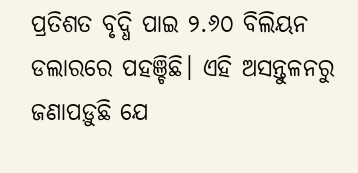ପ୍ରତିଶତ ବୃଦ୍ଧି ପାଇ ୨.୬୦ ବିଲିୟନ ଡଲାରରେ ପହଞ୍ଚିଛି। ଏହି ଅସନ୍ତୁଳନରୁ ଜଣାପଡ଼ୁଛି ଯେ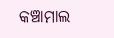କଞ୍ଚାମାଲ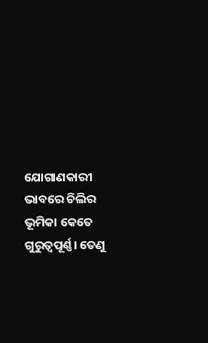ଯୋଗାଣକାରୀ ଭାବରେ ଚିଲିର ଭୂମିକା କେତେ ଗୁରୁତ୍ୱପୂର୍ଣ୍ଣ। ତେଣୁ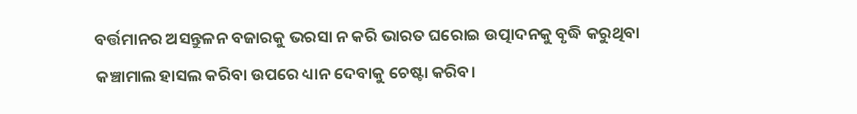ବର୍ତ୍ତମାନର ଅସନ୍ତୁଳନ ବଜାରକୁ ଭରସା ନ କରି ଭାରତ ଘରୋଇ ଉତ୍ପାଦନକୁ ବୃଦ୍ଧି କରୁଥିବା କଞ୍ଚାମାଲ ହାସଲ କରିବା ଉପରେ ଧ୍ୟାନ ଦେବାକୁ ଚେଷ୍ଟା କରିବ।